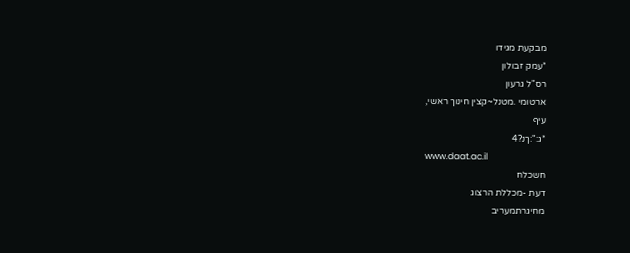מבקעת מגידו
*עמק זבולון
רס"ל גרעון
ארטומי .מטנל~קצין חינוך ראשי,
עיף
*ג:":ךנ?4
www.daat.ac.il
חשכלח
דעת -מכללת הרצוג
מחיגרתמעריב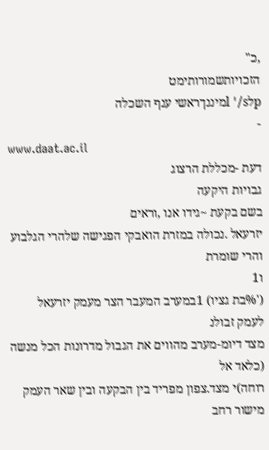,כ"
הזכויותשמורותימט
pלl '/sמיננךראשי ענף השכלה
-
www.daat.ac.il
דעת -מכללת הרצוג
גבויות היקעה
בשם בקעת ~גידו אנו ,וראים
יזרעאל .נכולה במזרת הואבקי הפגישה שלהרי הגלבוע והרי שומרת
ו1
('%בת גציו) 1במערב המעבר הצר מעמק יזרעאל לעמק זבולנ
מצד דיומ-מערב מהווים את הגבול מדרונות הכל מנשה (כלאד אל
רוחה)י מצד.צפון מפריד בין הבקעה ובין שאר העמק מישור רחב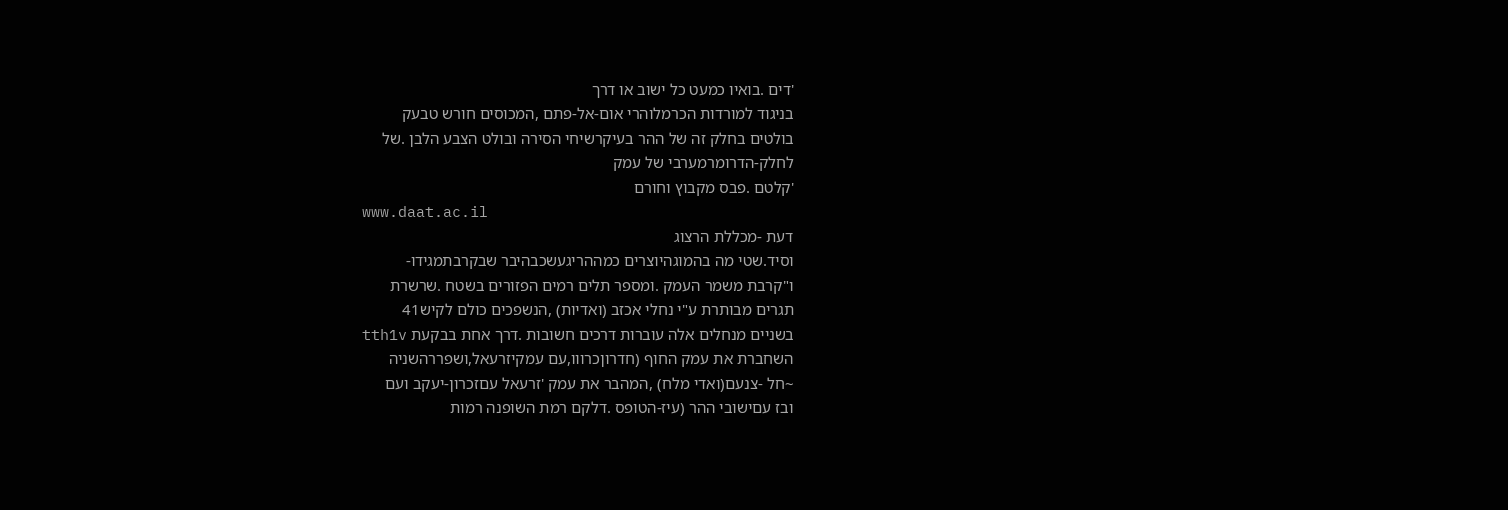'דים .בואיו כמעט כל ישוב או דרך
בניגוד למורדות הכרמלוהרי אום-אל-פתם ,המכוסים חורש טבעק
בולטים בחלק זה של ההר בעיקרשיחי הסירה ובולט הצבע הלבן .של
לחלק-הדרומרמערבי של עמק
'קלטם .פבס מקבוץ וחורם
www.daat.ac.il
דעת -מכללת הרצוג
וסיד.שטי מה בהמוגהיוצרים כמההריגעשכבהיבר שבקרבתמגידו-
ו"קרבת משמר העמק .ומספר תלים רמים הפזורים בשטח .שרשרת
תגרים מבותרת ע"י נחלי אכזב (ואדיות) ,הנשפכים כולם לקיש41
בשניים מנחלים אלה עוברות דרכים חשובות .דרך אחת בבקעת tth1v
השחברת את עמק החוף (חדרוןכרווו,עם עמקיזרעאל,ושפררהשניה
~חל -צנעם(ואדי מלח) ,המהבר את עמק 'זרעאל עםזכרון-יעקב ועם
ובז עםישובי ההר (עיז-הטופס .דלקם רמת השופנה רמות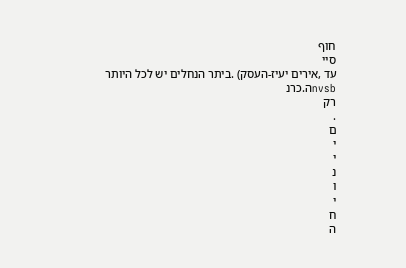חוף
סיי
עד ,אירים יעיז-העסק) .ביתר הנחלים יש לכל היותר
nvsbה.כרנ
רק
.
ם
י
י
נ
ו
י
ח
ה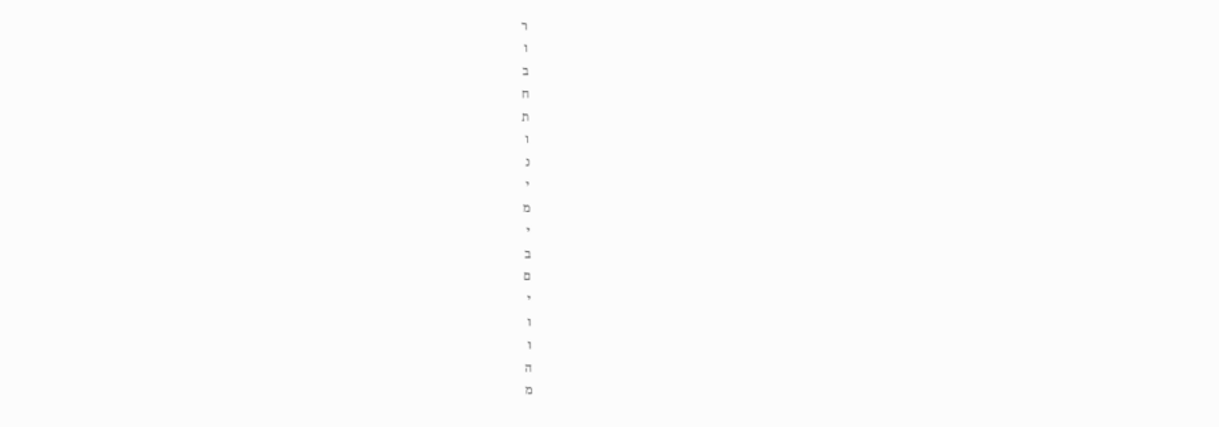ר
ו
ב
ח
ת
ו
נ
י
מ
י
ב
ם
י
ו
ו
ה
מ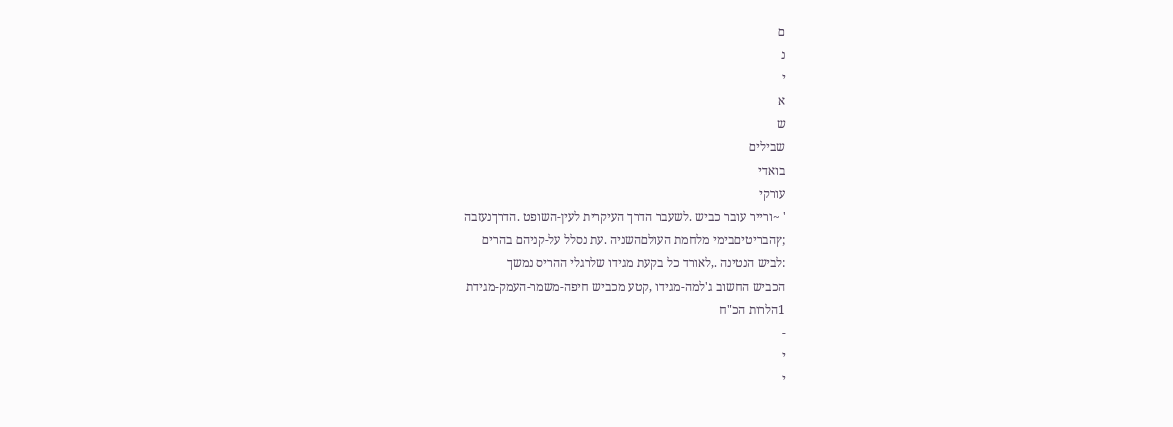ם
נ
י
א
ש
שבילים
בואדי
עורקי
' ~ורייר עובר כביש .לשעבר הדרך העיקרית לעין-השופט .הדרךנעזבה
;ץהבריטיםבימי מלחמת העולםהשניה .עת נסלל על-קניהם בהרים
:לביש הנטינה .,לאורד כל בקעת מגידו שלרגלי ההריס נמשך
הכביש החשוב ג'למה-מגידו ,קטע מכביש חיפה-משמר-העמק-מגידת
1הלרות הכ"ח
-
י
י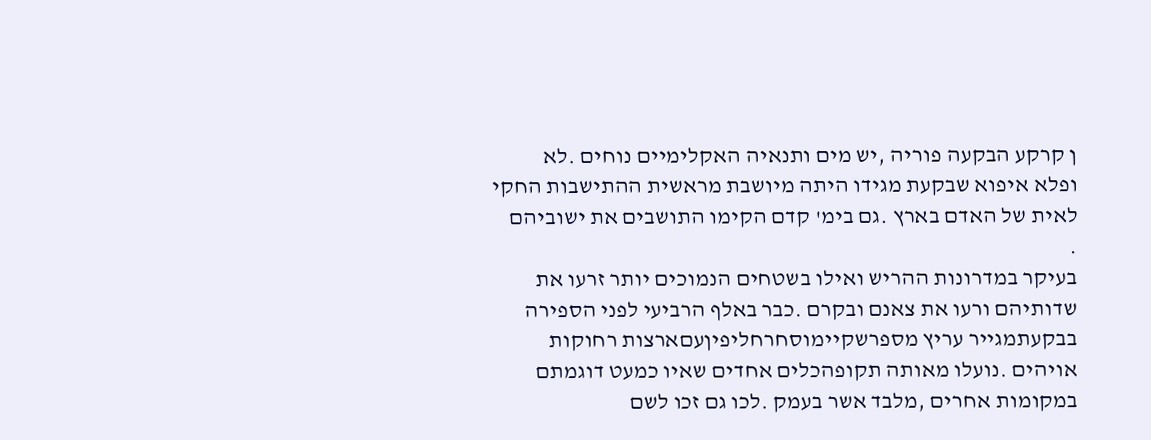ן קרקע הבקעה פוריה ,יש מים ותנאיה האקלימיים נוחים .לא
ופלא איפוא שבקעת מגידו היתה מיושבת מראשית ההתישבות החקי
לאית של האדם בארץ .גם בימ' קדם הקימו התושבים את ישוביהם
.
בעיקר במדרונות ההריש ואילו בשטחים הנמוכים יותר זרעו את
שדותיהם ורעו את צאנם ובקרם .כבר באלף הרביעי לפני הספירה
בבקעתמגייר עריץ מספרשקיימוסחרחליפיןעםארצות רחוקות
אויהים .נועלו מאותה תקופהכלים אחדים שאיו כמעט דוגמתם
במקומות אחרים ,מלבד אשר בעמק .לכו גם זכו לשם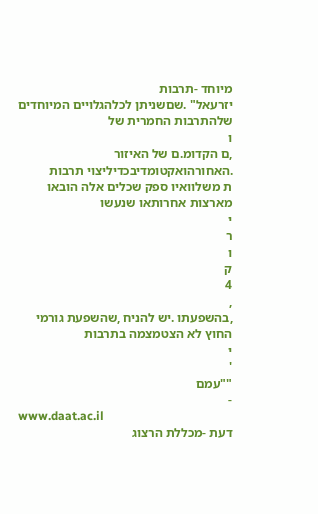מיוחד -תרבות
יזרעאל" .שםשניתן לכלהגלויים המיוחדים שלהתרבות החמרית של
ו
,ם הקדומ.ם של האיזור .האחורהואקטומדיבכדיליצוי תרבות
ת משלוואיו ספק שכלים אלה הובאו מארצות אחרותאו שנעשו
י
ר
ו
ק
4
,
,בהשפעתו .יש להניח ,שהשפעת גורמי החוץ לא הצטמצמה בתרבות
י
'
""עמם
-
www.daat.ac.il
דעת -מכללת הרצוג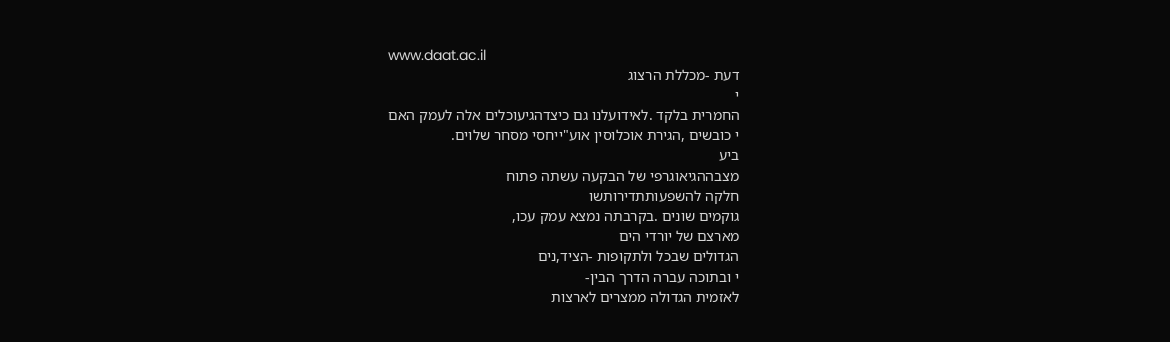www.daat.ac.il
דעת -מכללת הרצוג
י
החמרית בלקד .לאידועלנו גם כיצדהגיעוכלים אלה לעמק האם
י כובשים ,הגירת אוכלוסין אוע"ייחסי מסחר שלוים.
ביע
מצבההגיאוגרפי של הבקעה עשתה פתוח
חלקה להשפעותתדירותשו
גוקמים שונים .בקרבתה נמצא עמק עכו,
מארצם של יורדי הים
הגדולים שבכל ולתקופות -הציד,נים
י ובתוכה עברה הדרך הבין-
לאזמית הגדולה ממצרים לארצות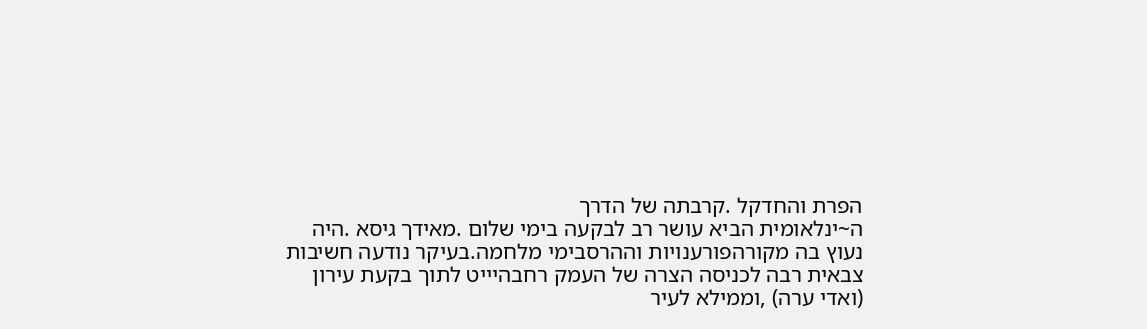הפרת והחדקל .קרבתה של הדרך
ה~ינלאומית הביא עושר רב לבקעה בימי שלום .מאידך גיסא .היה
נעוץ בה מקורהפורענויות וההרסבימי מלחמה.בעיקר נודעה חשיבות
צבאית רבה לכניסה הצרה של העמק רחבהיייט לתוך בקעת עירון
(ואדי ערה) ,וממילא לעיר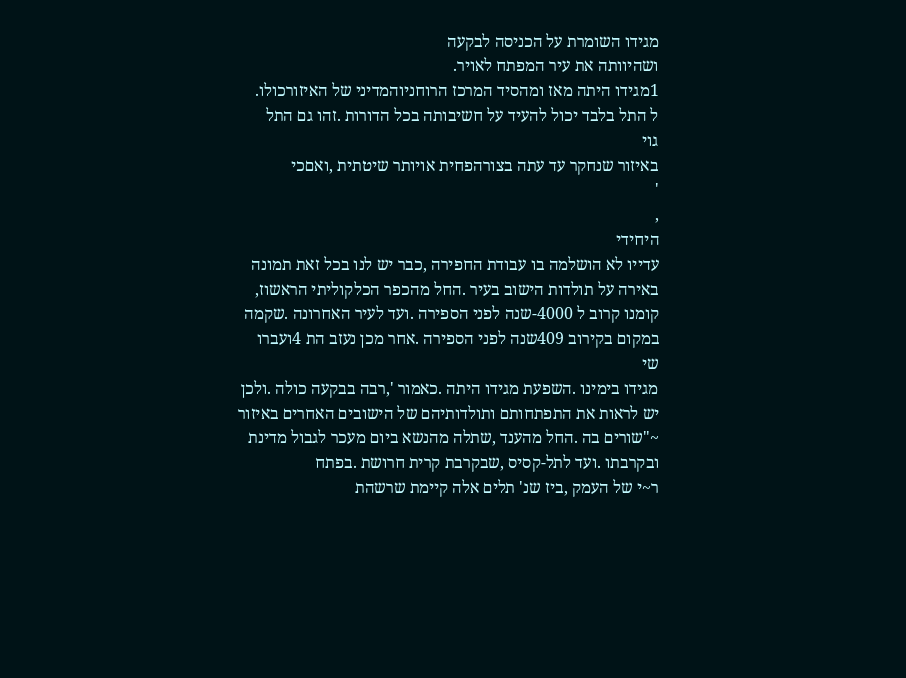מגידו השומרת על הכניסה לבקעה
ושהיוותה את עיר המפתח לאויר.
1מגידו היתה מאז ומהסיד המרכז הרוחניוהמדיני של האיזורכולו.
ל התל בלבד יכול להעיד על חשיבותה בכל הדורות .זהו גם התל
גוי
באיזור שנחקר עד עתה בצורהפחית אויותר שיטתית ,ואםכי
'
,
היחידי
עדייו לא הושלמה בו עבודת החפירה ,כבר יש לנו בכל זאת תמונה
באירה על תולדות הישוב בעיר .החל מהכפר הכלקוליתי הראשוז,
קומנו קרוב ל 4000-שנה לפני הספירה .ועד לעיר האחרונה .שקמה
במקום בקירוב 409שנה לפני הספירה .אחר מכן נעזב הת 4ועברו
שי
מגידו בימינו .השפעת מגידו היתה .כאמור ',רבה בבקעה כולה .ולכן
יש לראות את התפתחותם ותולדותיהם של הישובים האחרים באיזור
~"שורים בה .החל מהענד ,שתלה מהנשא ביום מעכר לגבול מדינת
ובקרבתו .ועד לתל-קסיס ,שבקרבת קרית חרושת .בפתח
ר~י של העמק ,ביז שנ' תלים אלה קיימת שרשהת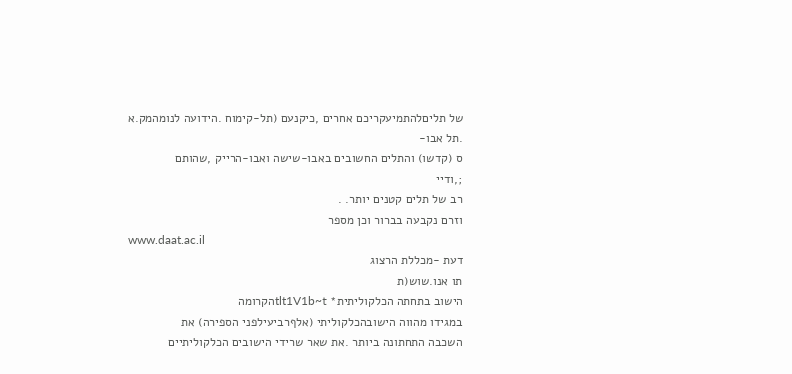של תליםלהתמיעקריכם אחרים ,כיקנעם (תל-קימוח .הידועה לנומהמק.א
.תל אבו-
ס (קדשו) והתלים החשובים באבו-שישה ואבו-הרייק ,שהותם
;,ודיי
רב של תלים קטנים יותר. .
וזרם נקבעה בברור וכן מספר
www.daat.ac.il
דעת -מכללת הרצוג
תו אנו.שוש(ת
הישוב בתחתה הכלקוליתית* tlt1V1b~tהקרומה
במגידו מהווה הישובהכלקוליתי (אלףרביעילפני הספירה) את
השכבה התחתונה ביותר .את שאר שרידי הישובים הכלקוליתיים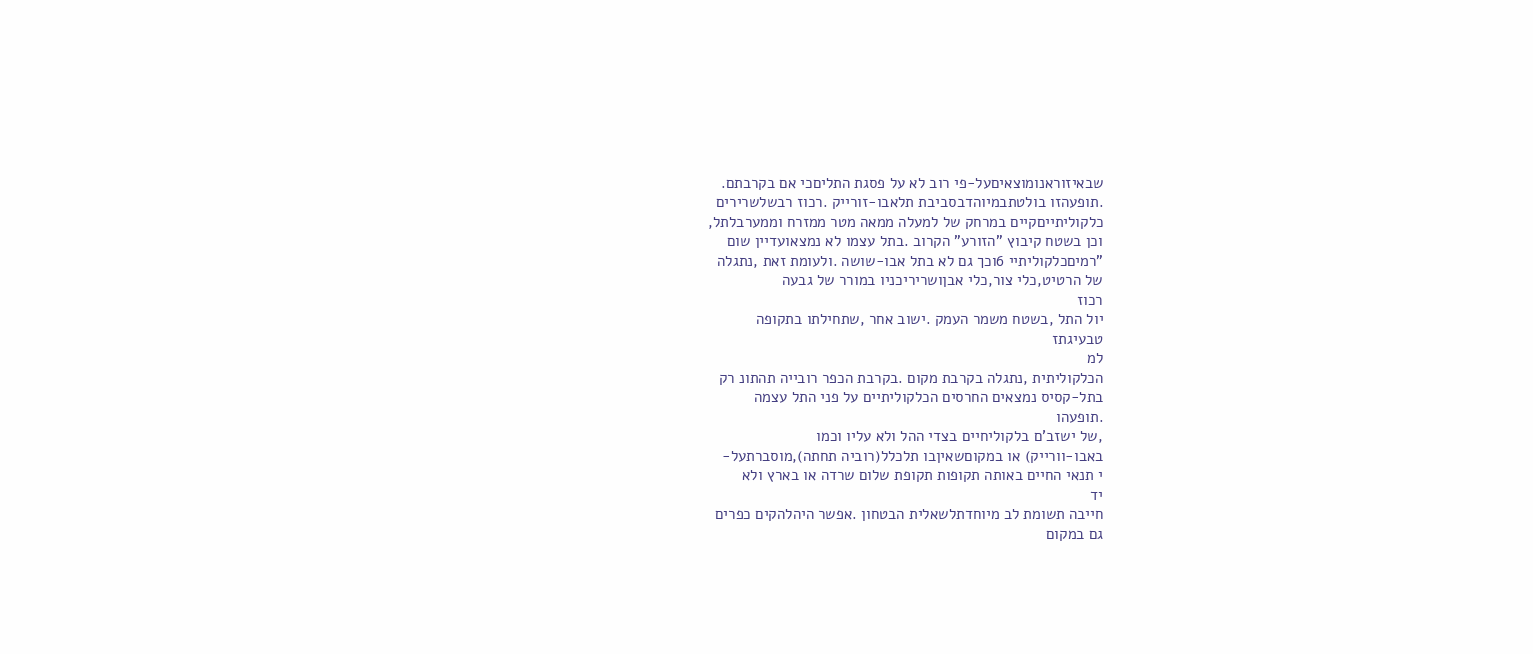שבאיזוראנומוצאיםעל-פי רוב לא על פסגת התליםכי אם בקרבתם.
.תופעהזו בולטתבמיוהדבסביבת תלאבו-זורייק .רכוז רבשלשרירים
כלקוליתייםקיים במרחק של למעלה ממאה מטר ממזרח וממערבלתל,
וכן בשטח קיבוץ "הזורע" הקרוב .בתל עצמו לא נמצאועדיין שום
"רמיםכלקוליתיי 6וכך גם לא בתל אבו-שושה .ולעומת זאת ,נתגלה
של הרטיט,כלי צור,כלי אבןושריריכניו במורר של גבעה
רכוז
יול התל ,בשטח משמר העמק .ישוב אחר ,שתחילתו בתקופה
טבעיגתז
למ
הכלקוליתית ,נתגלה בקרבת מקום .בקרבת הכפר רובייה תהתונ רק
בתל-קסיס נמצאים החרסים הכלקוליתיים על פני התל עצמה
.תופעהו
,של ישזב'ם בלקוליחיים בצדי ההל ולא עליו וכמו
באבו-וורייק) או במקוםשאיןבו תלכלל(רוביה תחתה),מוסברתעל-
י תנאי החיים באותה תקופות תקופת שלום שרדה או בארץ ולא
יד
חייבה תשומת לב מיוחדתלשאלית הבטחון .אפשר היהלהקים כפרים
גם במקום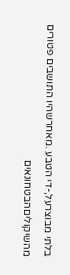בלתי מבוצרעל,-די הטבע .מאחרשהיו התושבים פטורים
מהשיקוליםהבטחונאים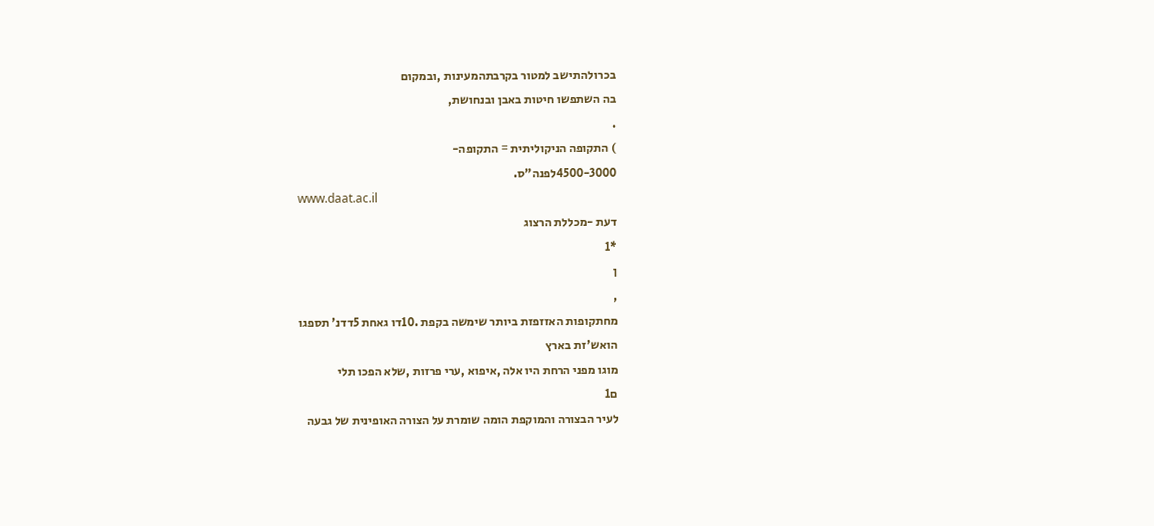בכרולהתישב למטור בקרבתהמעינות ,ובמקום
בה השתפשו חיטות באבן ובנחושת,
.
) התקופה הניקוליתית = התקופה-
4500-3000לפנה"ס.
www.daat.ac.il
דעת -מכללת הרצוג
*1
ן
,
מחתקופות האזזפזת ביותר שימשה בקפת .10דו גאחת 5דדנ' תספגו
הואש'זת בארץ
מוגו מפני הרחת היו אלה ,איפוא ,ערי פרזות ,שלא הפכו תלי
ם1
לעיר הבצורה והמוקפת הומה שומרת על הצורה האופינית של גבעה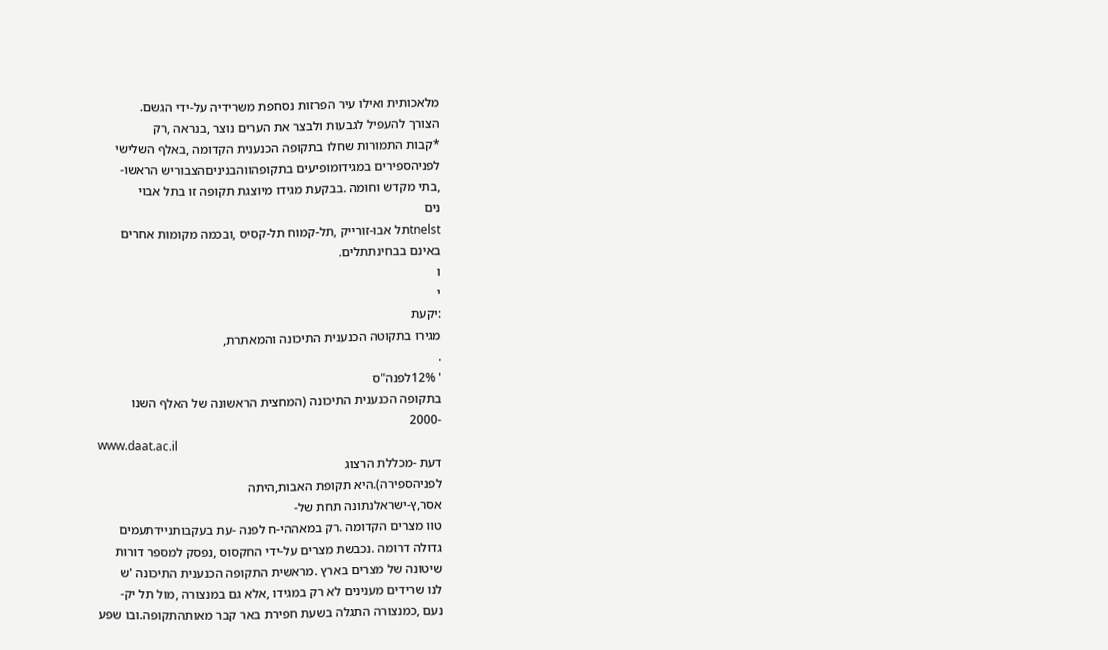מלאכותית ואילו עיר הפרזות נסחפת משרידיה על-ידי הגשם.
הצורך להעפיל לגבעות ולבצר את הערים נוצר ,בנראה ,רק
*קבות התמורות שחלו בתקופה הכנענית הקדומה ,באלף השלישי
לפניהספירים במגידומופיעים בתקופהווהבניניםהצבוריש הראשו-
,בתי מקדש וחומה .בבקעת מגידו מיוצגת תקופה זו בתל אבוי
נים
tnelstתל אבו-זורייק ,תל-קמוח תל-קסיס ,ובכמה מקומות אחרים
באינם בבחינתתלים.
ו
י
:יקעת
מגירו בתקוטה הכנענית התיכונה והמאתרת,
.
' 12%לפנה"ס
בתקופה הכנענית התיכונה (המחצית הראשונה של האלף השנו
-2000
www.daat.ac.il
דעת -מכללת הרצוג
לפניהספירה).היא תקופת האבות,היתה
אסר,ץ-ישראלנתונה תחת של-
טוו מצרים הקדומה .רק במאההי-ח לפנה -עת בעקבותניידתעמים
גדולה דרומה .נכבשת מצרים על-ידי החקסוס ,נפסק למספר דורות
שיטונה של מצרים בארץ .מראשית התקופה הכנענית התיכונה 'ש
לנו שרידים מענינים לא רק במגידו ,אלא גם במנצורה ,מול תל יק-
נעם ,כמנצורה התגלה בשעת חפירת באר קבר מאותהתקופה.ובו שפע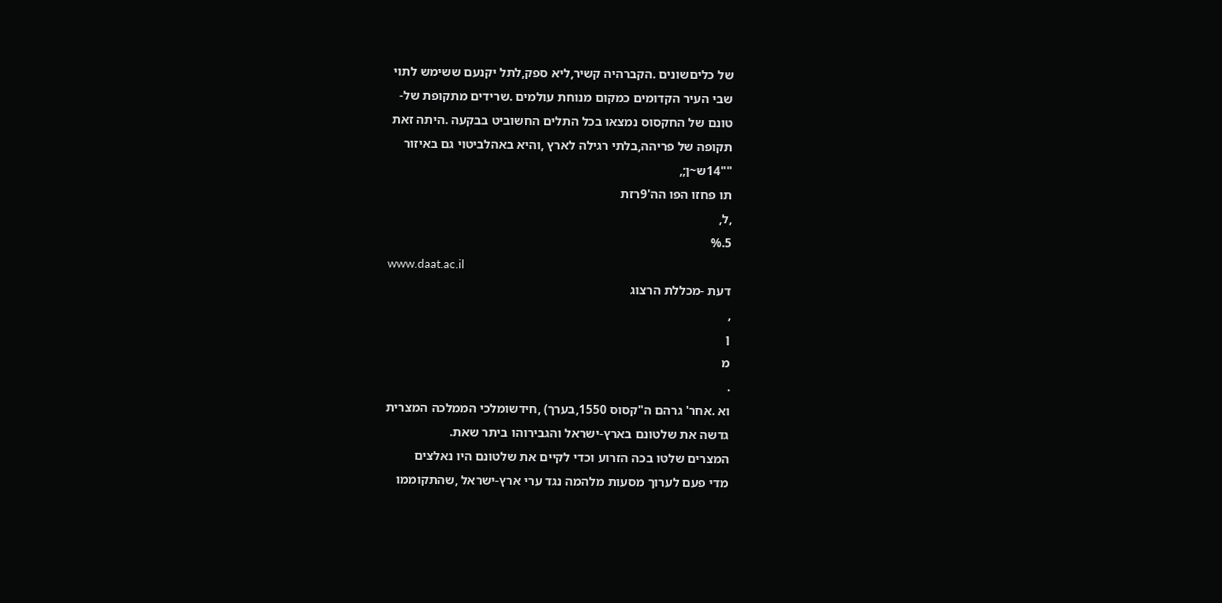של כליםשונים .הקברהיה קשיר,ליא ספק,לתל יקנעם ששימש לתוי
שבי העיר הקדומים כמקום מנוחת עולמים .שרידים מתקופת של-
טונם של החקסוס נמצאו בכל התלים החשוביט בבקעה .היתה זאת
תקופה של פריהה,בלתי רגילה לארץ ,והיא באהלביטוי גם באיזור
""14ש~ן;,
תו פחזו הפו הה'9רזת
,ל,
5.%
www.daat.ac.il
דעת -מכללת הרצוג
,
ן
מ
.
וא .אחר' גרהם ה"קסוס 1550,בערך) ,חידשומלכי הממלכה המצרית
גדשה את שלטונם בארץ-ישראל והגבירוהו ביתר שאת.
המצרים שלטו בכה הזרוע וכדי לקיים את שלטונם היו נאלצים
מדי פעם לערוך מסעות מלהמה נגד ערי ארץ-ישראל ,שהתקוממו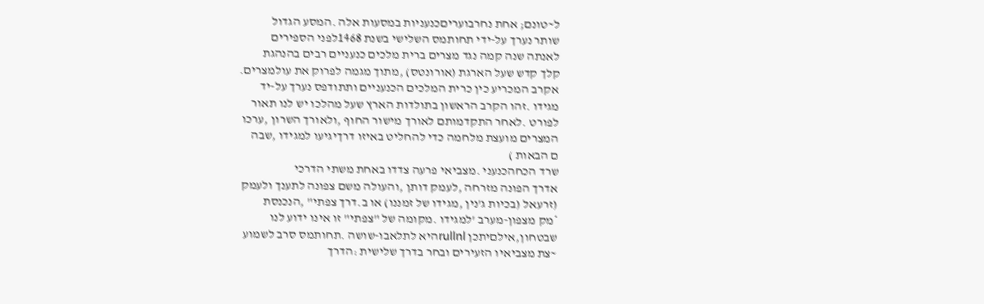ל~טונם; אחת נחרבועריםכנעניות במסעות אלה .המסע הגדול
שותר נערך על-ידי תחותמס השלישי בשנת 1468לפני הספירים
לאנתה שנה קמה נגד מצרים ברית מלכים כנעניים רבים בהנהגת
קלך קדש שעל הארגת (אורונטס) ,מתוך מגמה לפרוק את עולמצרים.
אקרב המכריע כין כרית המלכים הכנעניים ותתודפס נערך על-יד
מגידו .זהו הקרב הראשון בתולדות הארץ שעל מהלכו יש לנו תאור
לפורט .לאחר התקדמותם לאורך מישור החוף ,ולאורך השרון ,ערכו
המצרים מועצת מלחמה כדי להחליט באיזו דרךיגיעו למגידו ,שבה
ם הבאות )
שרד הכחהכנעני .מצביאי פרעה צדדו באחת משתי הדרכי
אדרך הפונה מזרחה ,לעמק דותן ,והעולה משם צפונה לתענך ולעמק
(זרעאל (בכיות ג'נין ,מגידו של זמננו) או ב.דרך צפתי" ,הנכנסת
*מק מצפון-מערב 'למגידו .מקומה של "צפתי" זו אינו ידוע לנו
שבטחון,אילםיתכן rullnlהיא לתלאבו-שושה .תחותמס סרב לשמוע
~צת מצביאיו הזעירים ובחר בדרך שלישית :הדרך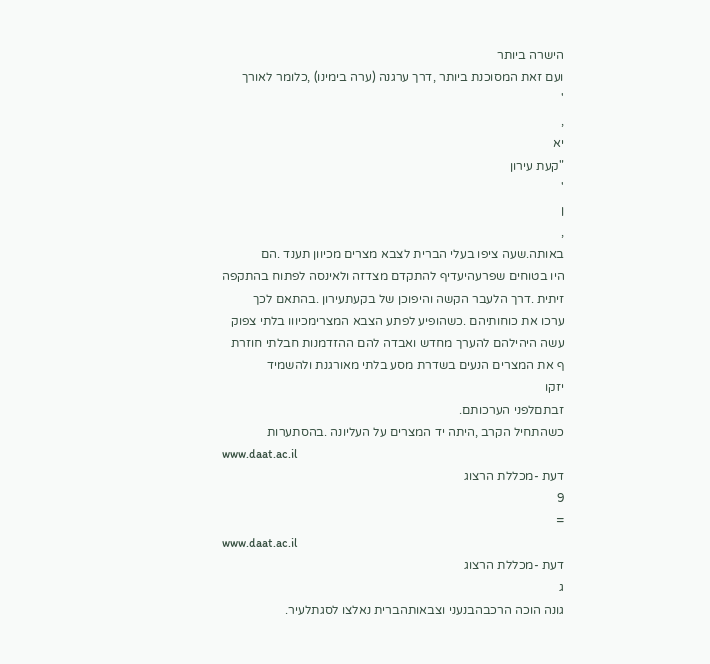הישרה ביותר
ועם זאת המסוכנת ביותר ,דרך ערגנה (ערה בימינו) ,כלומר לאורך
'
,
יא
"קעת עירון
'
ן
,
באותה.שעה ציפו בעלי הברית לצבא מצרים מכיוון תענד .הם
היו בטוחים שפרעהיעדיף להתקדם מצדזה ולאינסה לפתוח בהתקפה
זיתית .דרך הלעבר הקשה והיפוכן של בקעתעירון .בהתאם לכך
ערכו את כוחותיהם .כשהופיע לפתע הצבא המצרימכיווו בלתי צפוק
עשה היהילהם להערך מחדש ואבדה להם ההזדמנות חבלתי חוזרת
ף את המצרים הנעים בשדרת מסע בלתי מאורגנת ולהשמיד
יזקו
זבתםלפני הערכותם.
כשהתחיל הקרב ,היתה יד המצרים על העליונה .בהסתערות
www.daat.ac.il
דעת -מכללת הרצוג
9
=
www.daat.ac.il
דעת -מכללת הרצוג
ג
גונה הוכה הרכבהבנעני וצבאותהברית נאלצו לסגתלעיר.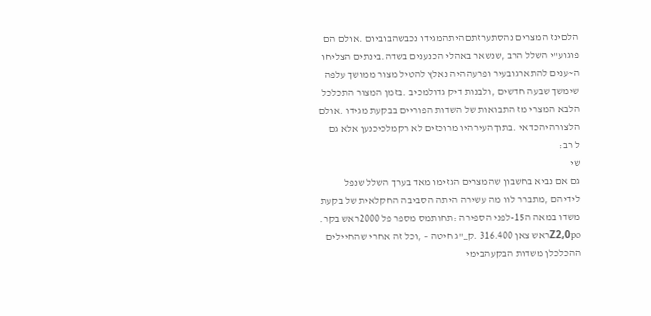הלםינז המצרים נהסתערזתםהיתהמגידו נכבשהבוביום .אולם הם
פוגוע"י השלל הרב ,שנשאר באהלי הכנענים בשדה.בינתים הצליחו
ה~ענים להתארגובעיר ופרעההיה נאלץ להטיל מצור ממושך עלפה
שימשך שבעה חדשים ,ולבנות דיק גדולמכיב .בזמן המצור התכלכל
הלבא המצרי מז התבואות של השדות הפוריים בבקעת מגידו .אולם
הלצורהיהכדאי .בתוךהעירהיו מרוכזים לא רקמלכיכנען אלא גם
ל רב:
שי
גם אם נביא בחשבון שהמצרים הגזימו מאד בערך השלל שנפל
לידיהם ,מתברר לוו מה עשירה היתה הסביבה החקלאית של בקעת
משדו במאה ה15-לפני הספירה :תחותמס מספר פל 2000ראש בקר.
Z2,0poראש צאן 316.400 .ק_"ג חיטה – ,וכל זה אחרי שהחיילים
ההכלכלן משדות הבקעהבימי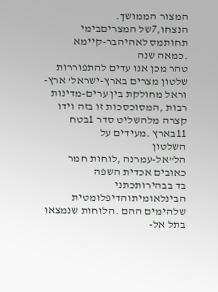המצור הממושך.
הנצחו,7של המצריםבימי תחותמס לאהיהבר-קיימא .כמאה שנה
טהר מכן אנו עדים להתפוררות שלטון מצרים בארץ-ישראל' ארץ-
וראל מחולקת בין ערים-מדינות רבות ,המסוכסכות זו בזה וידו
קצרה מלהשליט סדר 1בטח 11בארץ .מעידים על
השלטון
הל"אל-עמרנה ,לוחות חמר כאובים אכדית השפה
בד בבהירותכתני
הבינלאומיתוהדיפלומטית שלהימים ההם .הלוחות שנמצאו בתל אל-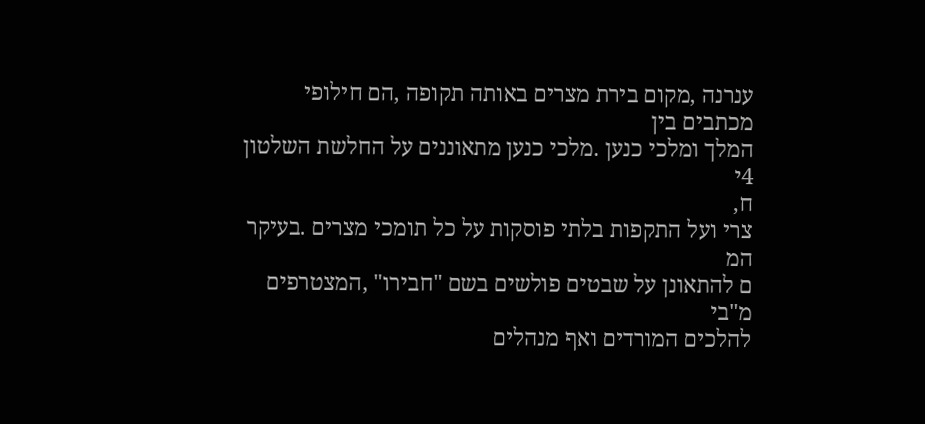ענרנה ,מקום בירת מצרים באותה תקופה ,הם חילופי מכתבים בין
המלך ומלכי כנען .מלכי כנען מתאוננים על החלשת השלטון
4י
ח,
צרי ועל התקפות בלתי פוסקות על כל תומכי מצרים .בעיקר
המ
ם להתאונן על שבטים פולשים בשם "חבירו" ,המצטרפים
מ"בי
להלכים המורדים ואף מנהלים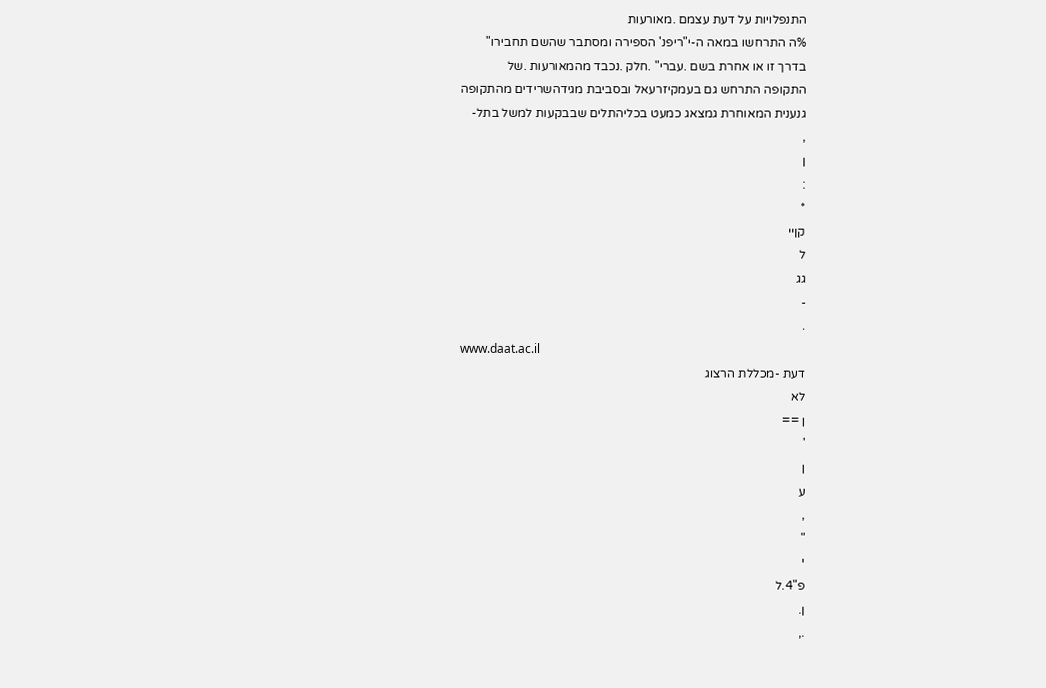התנפלויות על דעת עצמם .מאורעות
%ה התרחשו במאה ה-י"ריפנ' הספירה ומסתבר שהשם תחבירו"
בדרך זו או אחרת בשם .עברי" .חלק .נכבד מהמאורעות .של
התקופה התרחש גם בעמקיזרעאל ובסביבת מגידהשרידים מהתקופה
גנענית המאוחרת גמצאג כמעט בכליהתלים שבבקעות למשל בתל-
,
ן
:
*
קןיי
ל
גג
-
.
www.daat.ac.il
דעת -מכללת הרצוג
לא
ן ==
'
ן
ע
,
"
י
פ"4.ל
ן.
.,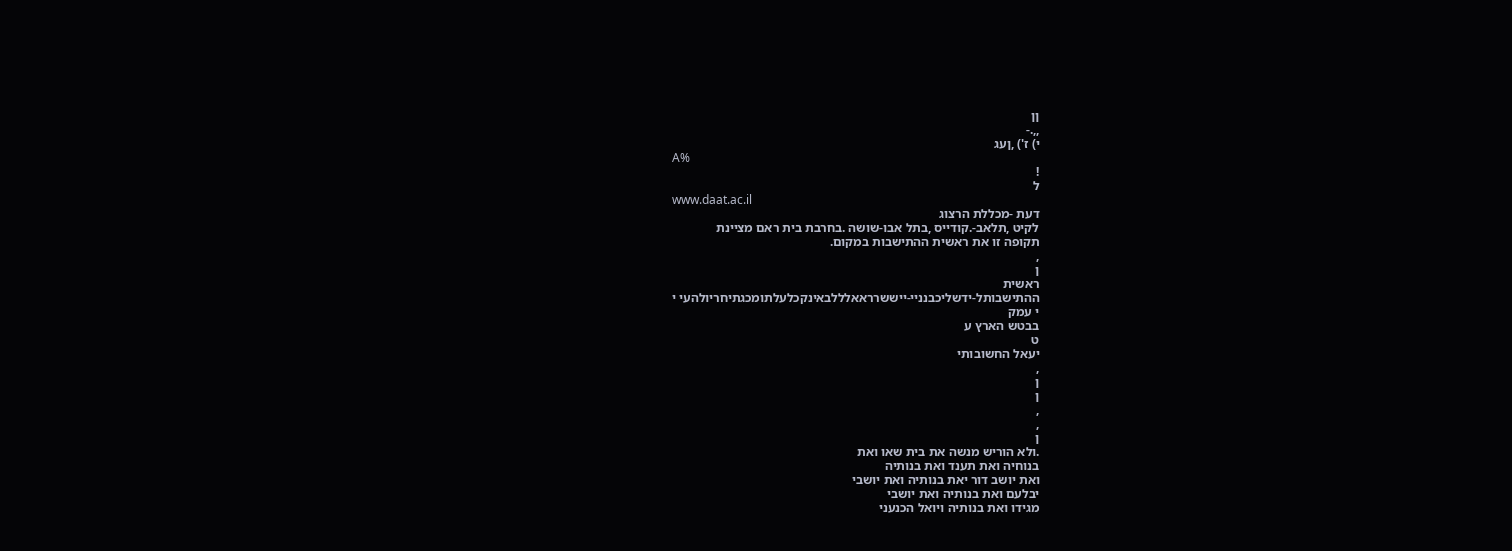ןן
,,.-
י) ז') ,ןעג
A%
!
ל
www.daat.ac.il
דעת -מכללת הרצוג
לקיט ,תלאב-.קודייס ,בתל אבו-שושה .בחרבת בית ראם מציינת
תקופה זו את ראשית ההתישבות במקום.
,
ן
ראשית
ההתישבותל-ידשליכבנניי-ייששרראאלללבאינקכלעלתומכגתיחריולהעי י
י עמק
בבטש הארץ ע
ט
יעאל החשובותי
,
ן
ן
,
,
ן
.ולא הוריש מנשה את בית שאו ואת
בנוחיה ואת תענד ואת בנותיה
ואת יושב דור יאת בנותיה ואת יושבי
יבלעם ואת בנותיה ואת יושבי
מגידו ואת בנותיה ויואל הכנעני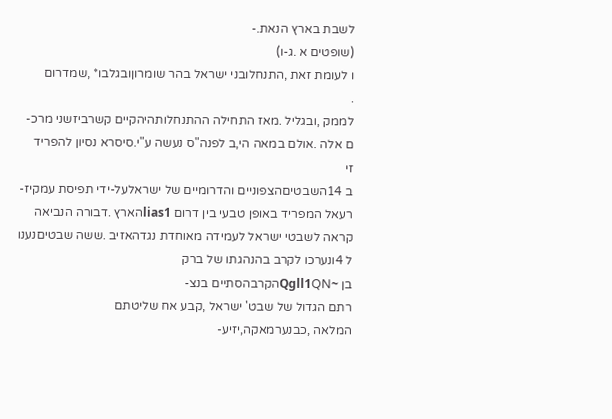לשבת בארץ הנאת.-
(שופטים א .ג-ו)
ו לעומת זאת ,התנחלובני ישראל בהר שומרוןובגלבו* ,שמדרום
.
לממק ,ובגליל .מאז התחילה ההתנחלותהיהקיים קשרביזשני מרכ-
ם אלה .אולם במאה הי,ב לפנה"ס נעשה ע"י.סיסרא נסיון להפריד
זי
ב 14השבטיםהצפוניים והדרומיים של ישראלעל-ידי תפיסת עמקיז-
רעאל המפריד באופן טבעי בין דרום lias1הארץ .דבורה הנביאה
קראה לשבטי ישראל לעמידה מאוחדת נגדהאזיב .ששה שבטיםנענו
ל 4ונערכו לקרב בהנהגתו של ברק
בן ~Qgll1QNהקרבהסתיים בנצ-
רתם הגדול של שבט' ישראל ,קבע אח שליטתם
המלאה ,כבנערמאקה,יזיע-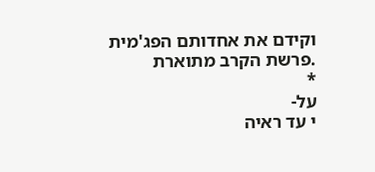וקידם את אחדותם הפג'מית .פרשת הקרב מתוארת
*
על-
י עד ראיה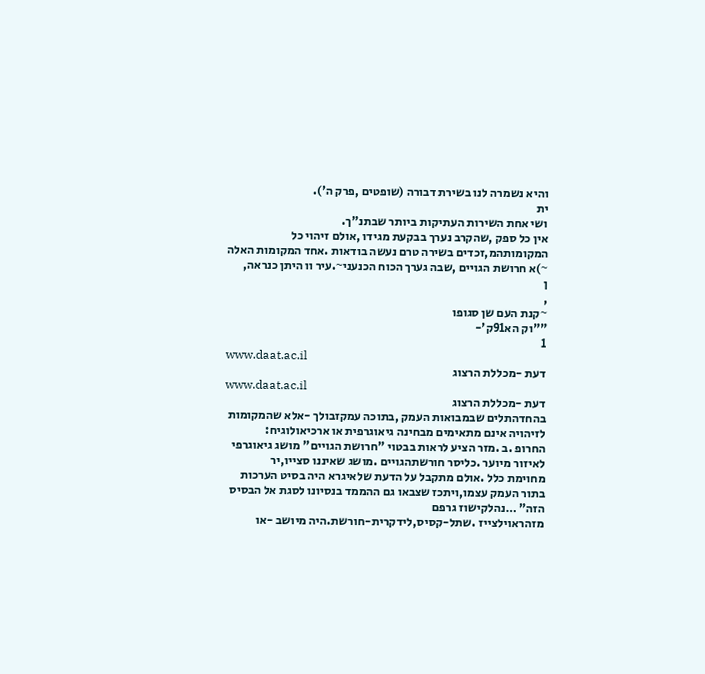והיא נשמרה לנו בשירת דבורה (שופטים ,פרק ה').
ית
ושי אחת השירות העתיקות ביותר שבתנ"ך.
אין כל ספק ,שהקרב נערך בבקעת מגידו ,אולם זיהוי כל
המקומותהמ,זכדים בשירה טרם נעשה בודאות .אחד המקומות האלה
~)א חרושת הגויים ,שבה גערך הכוח הכנעני~.עיר וו היתן כנראה,
ן
,
~קנת העם שן סגופו
""וק הא91ק'-
1
www.daat.ac.il
דעת -מכללת הרצוג
www.daat.ac.il
דעת -מכללת הרצוג
בהחדהתלים שבמבואות העמק ,בתוכה עמקזבולך -אלא שהמקומות
לזיהויה אינם מתאימים מבחינה גיאוגרפית או ארכיאולוגיח:
החרופ .ב .מזר הציע לראות בבטוי "חרושת הגויים" מושג גיאוגרפי
לאיזור מיוער .כליסר חורשתהגויים .מושג שאיננו סצייו,יר
מחוימת כלל .אולם מתקבל על הדעת שלאיגרא היה בסיט הערכות
בתור העמק עצמו,ויתכז שצבאו גם ההממד בנסיונו לסגת אל הבסיס
הזה" …נהלקישוז גרפם
מזהראוילצייז .שתל-קסיס,לידקרית-חורשת.היה מיושב -או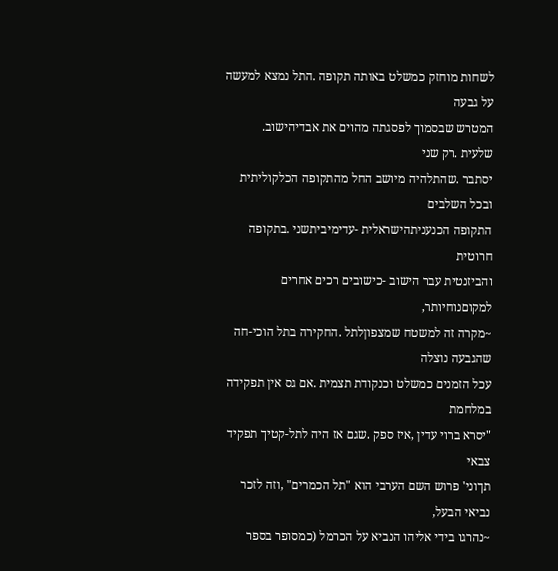לשחות מוחזק כמשלט באותה תקופה .התל נמצא למעשה על גבעה
המטרש שבסמוך לפסגתה מהוים את אבדיהישוב.
שלעית .רק שני
יסתבר .שהתלהיה מיושב החל מהתקופה הכלקוליתית ובכל השלבים
התקופה הכנעניתהישראלית -עדימיביתשני .בתקופה חרוטית
והביזנטית עבר הישוב -כישובים רכים אחרים למקוםנוחיותר,
~מקרה זה למשטח שמצפוןלתל .החקירה בתל הוכי-חה שהגבעה נוצלה
עכל הזמנים כמשלט וכנקודת תצמית .אם גס אין תפקידה במלחמת
"יסרא ברוי עדין ,איז ספק .שגם אז היה לתל-קטיך תפקיד צבאי
תךוני' פרוש השם הערבי הוא "תל הכמרים" ,וזה לזכר נביאי הבעל,
~נהרגו בידי אליהו הנביא על הכרמל (כמסופר בספר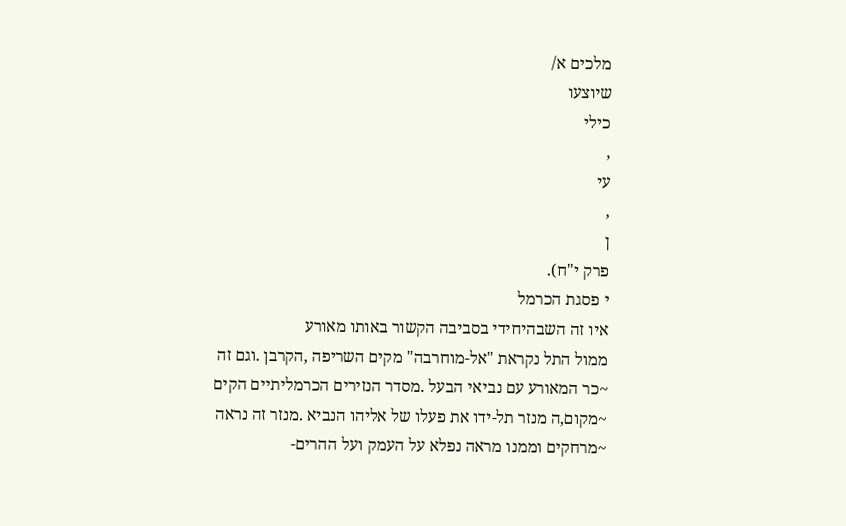מלכים א/
שיוצעו
כילי
,
עי
,
ן
פרק י"ח).
י פסגת הכרמל
איו זה השבהיחידי בסביבה הקשור באותו מאורע
ממול התל נקראת "אל-מוחרבה" מקים השריפה ,הקרבן .וגם זה
~כר המאורע עם נביאי הבעל .מסדר הנזירים הכרמליתיים הקים
~מקום,ה מנזר תל-ידו את פעלו של אליהו הנביא .מנזר זה נראה
~מרחקים וממנו מראה נפלא על העמק ועל ההרים-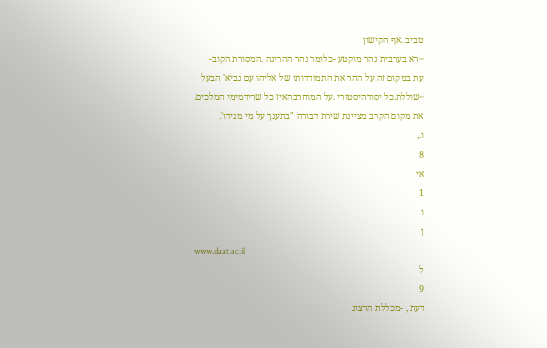טביב .אף הקישון
~רא בערבית נהר מוקטע -כלומר נהר ההריגה .המסורת הקוב-
עת במקום זה על ההר את התמודדותו של אליהו עם נביא' הבעל
~שוללת.כל יסודהיסטורי .על המוחרבהאיז כל שרידמימי המלכים.
את מקום הקרב מציינת שירת דבורה "בתענך על מי מגידו'.
ו.,
8
אי
1
ו
ן
www.daat.ac.il
ל
9
דעת , -מכללת הרצוג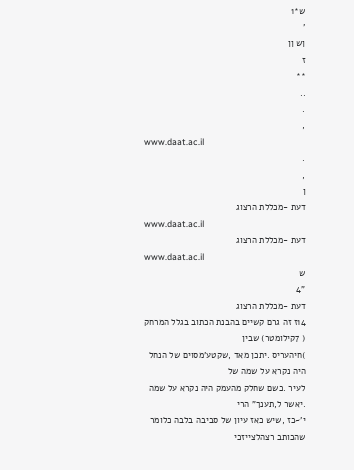ש*1
'
ןש ןן
ז
**
..
.
,
www.daat.ac.il
.
,
ן
דעת -מכללת הרצוג
www.daat.ac.il
דעת -מכללת הרצוג
www.daat.ac.il
ש
"4
דעת -מכללת הרצוג
14ז זה גרם קשיים בהבנת הכתוב בגלל המרחק ( 7קילומטר) שבין
)חיהעריס .יתכן מאד ,שקטע'מסוים של הנחל היה נקרא על שמה של
לעיר .כשם שחלק מהעמק היה נקרא על שמה .יאשר ל,תענך" הרי
י'~כז ,שיש כאז עיון של סביבה בלבה כלומר שהכותב רצהלצייזכי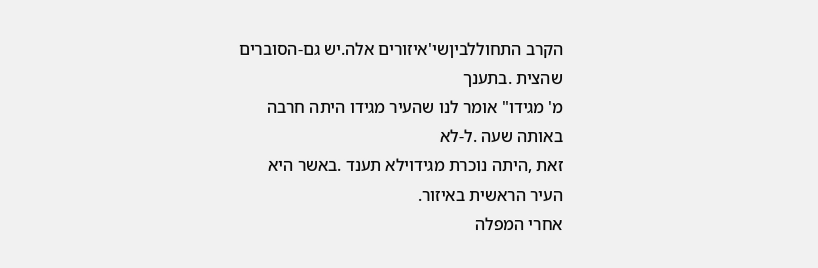הקרב התחוללביןשי'איזורים אלה.יש גם-הסוברים שהצית .בתענך
מ' מגידו" אומר לנו שהעיר מגידו היתה חרבה באותה שעה .ל-לא
זאת ,היתה נוכרת מגידוילא תענד .באשר היא העיר הראשית באיזור.
אחרי המפלה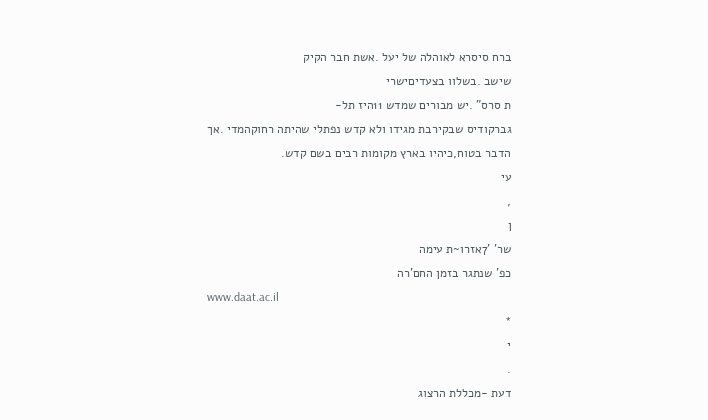ברח סיסרא לאוהלה של יעל .אשת חבר הקיק
שישב .בשלוו בצעדיםישרי
ת סרס" .יש מבורים שמדש 11היז תל-
גברקודיס שבקירבת מגידו ולא קדש נפתלי שהיתה רחוקהמדי .אך
הדבר בטוח,כיהיו בארץ מקומות רבים בשם קדש.
עי
,
ן
שר' '7אזרו~ת עימה
כפ' שנתגר בזמן החם'רה
www.daat.ac.il
*
י
.
דעת -מכללת הרצוג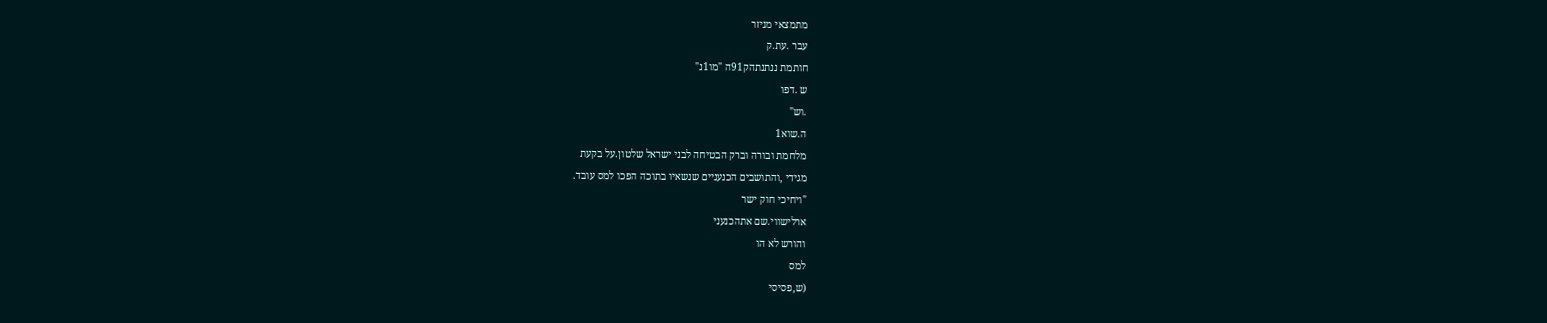מתמצאי מניזר
עבר .עת.ק
חותמת ננתנתהק91ה "מו1נ"
ש .דפו
.וש"
ה.שוא1
מלחמת ובורה וברק הבטיחה לבני ישראל שלטון.על בקעת
מגידי ,והתושבים הכנעניים שנשאיו בתוכה הפכו למס עובד.
"ויחיכי חוק ישר
ארלישווי.שם אתהכנעני
והורש לא הו
למס
(ש,פסיסי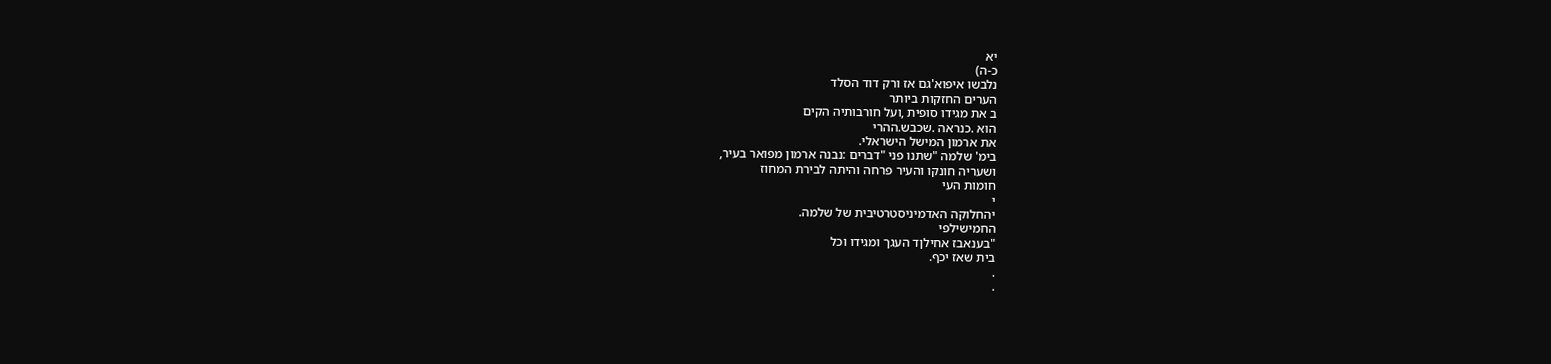יא
כ-ה)
נלבשו איפוא'גם אז ורק דוד הסלד
הערים החזקות ביותר
ב את מגידו סופית ,ועל חורבותיה הקים
הוא .כנראה .שכבש.ההרי
את ארמון המישל הישראלי.
בימ' שלמה "שתנו פני "דברים :נבנה ארמון מפואר בעיר,
ושעריה חונקו והעיר פרחה והיתה לבירת המחוז
חומות העי
י
יהחלוקה האדמיניסטרטיבית של שלמה.
החמישילפי
"בענאבז אחילןד העגך ומגידו וכל
בית שאז יכף.
.
.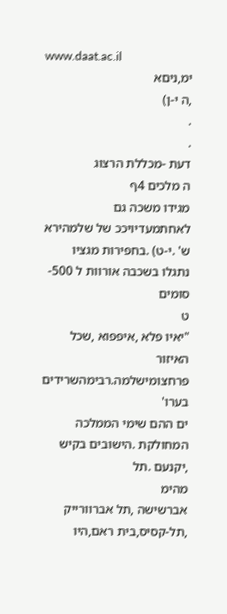www.daat.ac.il
ימ,ניםא
,ה י-ן)
.
.
דעת -מכללת הרצוג
ה מלכים 4ף
מגידו משכה גם לאחתמעדיויככ של שלמהירא
ש' .י-ט) .בחפירות מגציו נתגלו בשכבה אורוות ל 500-סומים
ט
"יאיו פלא ,איפפוא ,שכל האיזור פרחצומישלמה.רבימהשרידים
בערו'
ים ההם שימי הממלכה המחולקת .הישובים בקיש ,יקנעם .תל
מהימ
אברשישה ,תל אברוורייק ,תל-קסיס,בית ראם,היו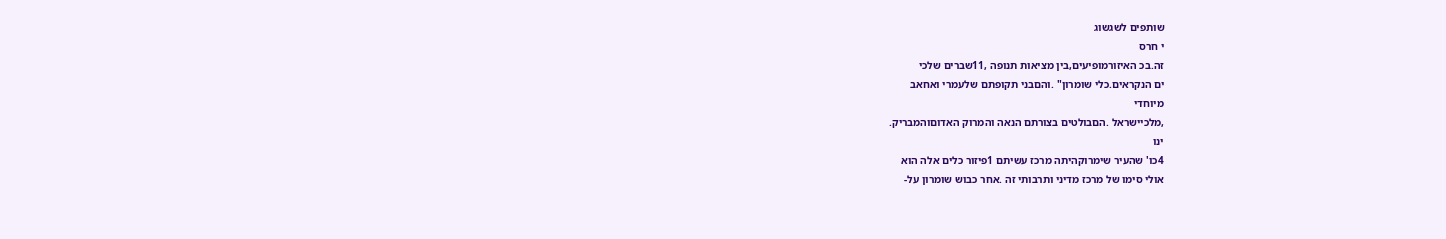שותפים לשגשוג
י חרס
זה.בכ האיזורמופיעים,בין מציאות תנופה ,11שברים שלכי
ים הנקראים.כלי שומרון" .והםבני תקופתם שלעמרי ואחאב
מיוחדי
,מלכיישראל .הםבולטים בצורתם הנאה והמרוק האדוםוהמבריק.
ינו
4כו' שהעיר שימרוקהיתה מרכז עשיתם 1פיזור כלים אלה הוא
אולי סימו של מרכז מדיני ותרבותי זה .אחר כבוש שומרון על-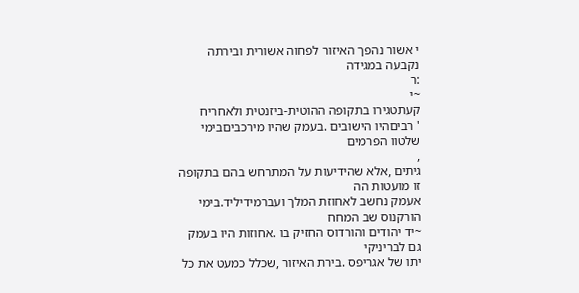י אשור נהפך האיזור לפחוה אשורית ובירתה נקבעה במגידה
:ר
~י
קעתטגירו בתקופה ההוטית-ביזנטית ולאחריח
' רביםהיו הישובים .בעמק שהיו מירכביםבימי שלטוו הפרמים
,
גיתים ,אלא שהידיעות על המתרחש בהם בתקופה זו מועטות הה
אעמק נחשב לאחוזת המלך ועברמידיליד.בימי הורקנוס שב המחח
~יד יהודים והורדוס החזיק בו .אחוזות היו בעמק גם לבריניקי
יתו של אגריפס .בירת האיזור ,שכלל כמעט את כל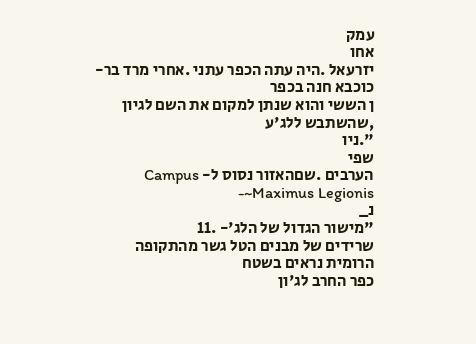עמק
אחו
יזרעאל .היה עתה הכפר עתני .אחרי מרד בר-כוכבא חנה בכפר
ן הששי והוא שנתן למקום את השם לגיון ,שהשתבש ללג'ע
".ניו
שפי
הערבים .שםהאזור נסוס ל- Campus Maximus Legionis~-
נ_
"מישור הגדול של הלג'- .11
שרידים של מבנים הטל גשר מהתקופה הרומית נראים בשטח
כפר החרב לג'ון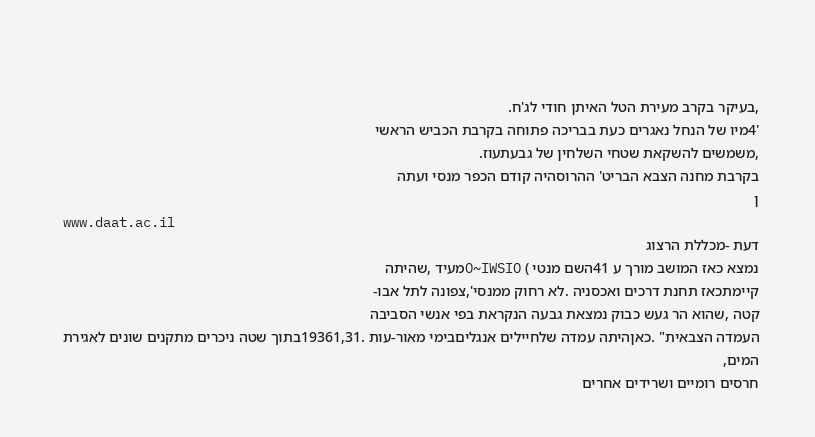,בעיקר בקרב מעירת הטל האיתן חודי לג'ח.
'4מיו של הנחל נאגרים כעת בבריכה פתוחה בקרבת הכביש הראשי
,משמשים להשקאת שטחי השלחין של גבעתעוז.
בקרבת מחנה הצבא הבריט' ההרוסהיה קודם הכפר מנסי ועתה
ן
www.daat.ac.il
דעת -מכללת הרצוג
נמצא כאז המושב מורך ע 41השם מנטי ) O~IWSIOמעיד ,שהיתה
קיימתכאז תחנת דרכים ואכסניה .לא רחוק ממנסי',צפונה לתל אבו-
קטה ,שהוא הר געש כבוק נמצאת גבעה הנקראת בפי אנשי הסביבה
העמדה הצבאית" .כאןהיתה עמדה שלחיילים אנגליםבימי מאור-עות .19361,31בתוך שטה ניכרים מתקנים שונים לאגירת המים,
חרסים רומיים ושרידים אחרים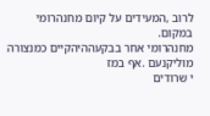לרוב ,המעידים על קיום מחנהרומי
במקום.
מחנהרומי אחר בבקעההיהקיים כמנצורה מוליקנעם .אף במז
י שרודים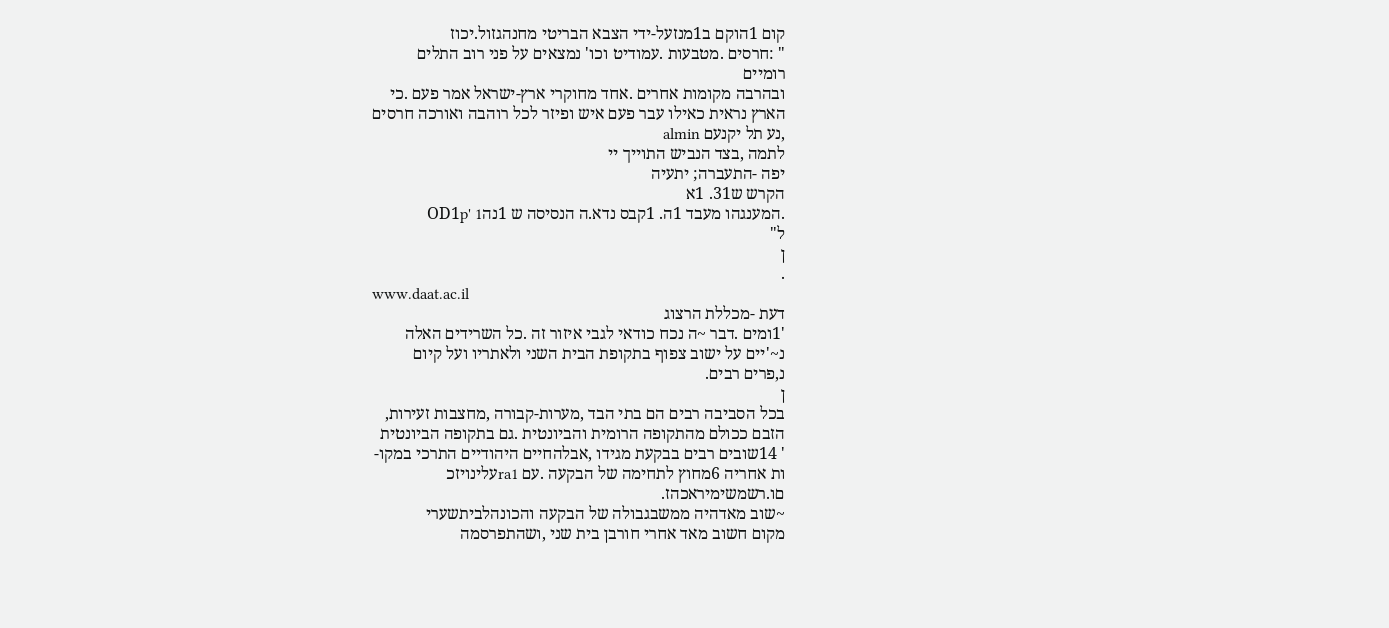קום 1הוקם ב1מנזעל-ידי הצבא הבריטי מחנהגזול.יכוז
" :חרסים .מטבעות .עמודיט וכו' נמצאים על פני רוב התלים
רומיים
ובהרבה מקומות אחרים .אחד מחוקרי ארץ-ישראל אמר פעם .כי
הארץ נראית כאילו עבר פעם איש ופיזר לכל רוהבה ואורכה חרסים
,נע תל יקנעם almin
לתמה ,בצד הנביש התוייך יי
יפה -התעברה; יתעיה
הקרש ש31. 1א
.המענגהו מעבד 1ה. 1קבס נדא.ה הנסיסה ש 1נהOD1p' 1
ל"
ן
.
www.daat.ac.il
דעת -מכללת הרצוג
'1ומים .דבר ~ה נכח כודאי לגבי איזור זה .כל השרידים האלה
נ~'יים על ישוב צפוף בתקופת הבית השני ולאתריו ועל קיום
נ,פרים רבים.
ן
בכל הסביבה רבים הם בתי הבד ,מערות-קבורה ,מחצבות זעירות,
הזבם ככולם מהתקופה הרומית והביונטית .גם בתקופה הביונטית
' 14שובים רבים בבקעת מגידו ,אבלהחיים היהודיים התרכי במקו-
ות אחריה 6מחוץ לתחימה של הבקעה .עם ra1עלינויזכ
םו.רשמשימיראכהז.
~שוב מאדהיה ממשבגבולה של הבקעה והכונהלביתשערי
מקום חשוב מאד אחרי חורבן בית שני ,ושהתפרסמה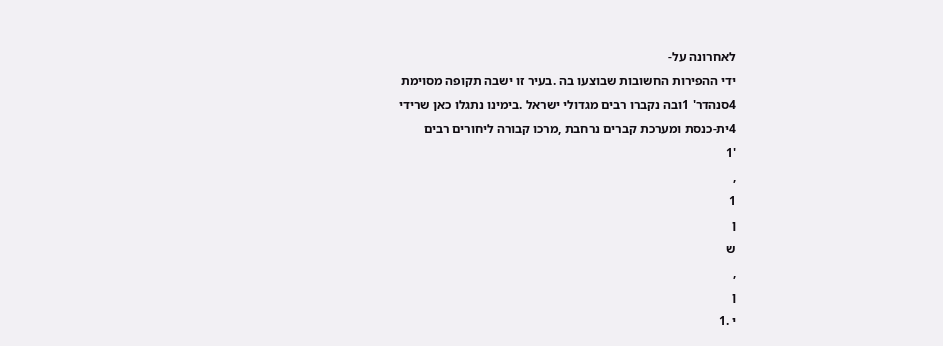לאחרונה על-
ידי ההפירות החשובות שבוצעו בה .בעיר זו ישבה תקופה מסוימת
4סנהדר' 1ובה נקברו רבים מגדולי ישראל .בימינו נתגלו כאן שרידי
4ית-כנסת ומערכת קברים נרחבת ,מרכו קבורה ליחורים רבים
'1
,
1
ן
ש
,
ן
י .1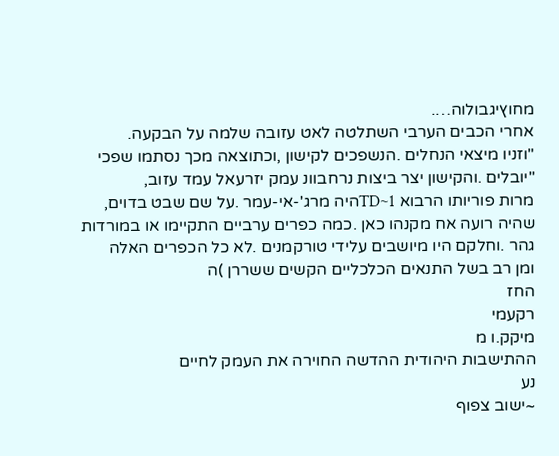מחוץיגבולוה….
אחרי הכבים הערבי השתלטה לאט עזובה שלמה על הבקעה.
"וזניו מיצאי הנחלים .הנשפכים לקישון ,וכתוצאה מכך נסתמו שפכי
"יובלים .והקישון יצר ביצות נרחבוונ עמק יזרעאל עמד עזוב,
מרות פוריותו הרבוא TD~1היה מרג'-אי-עמר .על שם שבט בדוים,
שהיה רועה אח מקנהו כאן .כמה כפרים ערביים התקיימו או במורדות
גהר .וחלקם היו מיושבים עלידי טורקמנים .לא כל הכפרים האלה
ומן רב בשל התנאים הכלכליים הקשים ששררן )ה
החז
רקעמי
מיקק.ו מ
ההתישבות היהודית ההדשה החוירה את העמק לחיים
נע
~ישוב צפוף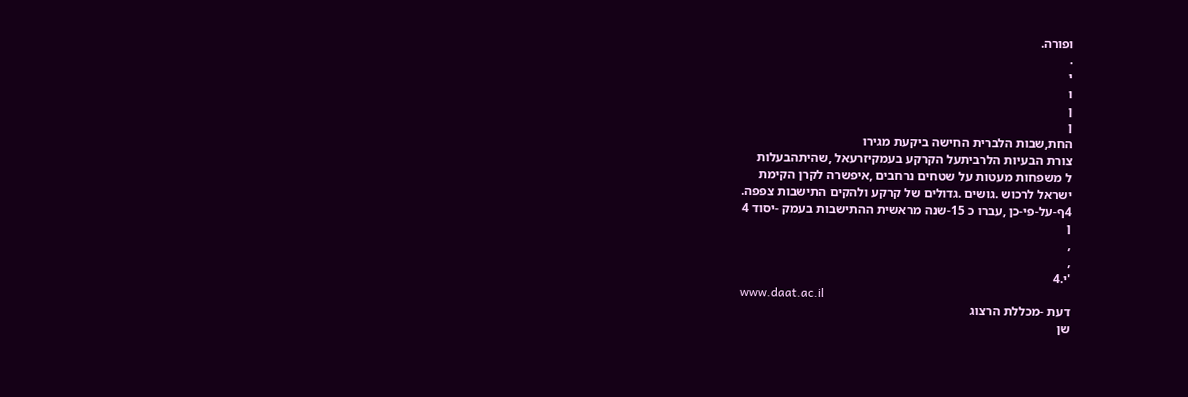ופורה.
.
י
ו
ן
ן
החת,שבות הלברית החישה ביקעת מגירו
צורת הבעיות הלרביתעל הקרקע בעמקיזרעאל ,שהיתהבעלות
ל משפחות מעטות על שטחים נרחבים ,איפשרה לקרן הקימת
ישראל לרכוש .גושים .גדולים של קרקע ולהקים התישבות צפפה.
4ף-על-פי-כן ,עברו כ 15-שנה מראשית ההתישבות בעמק -יסוד 4
ן
,
,
'י.4
www.daat.ac.il
דעת -מכללת הרצוג
שן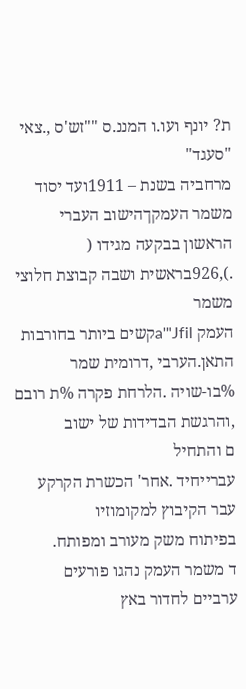ת? יונף ועו.ו המננ.ס ""זש'ס ,.צאי "סעגד"
מרחביה בשנת – 1911ועד יסוד משמר העמקךהישוב העברי
הראשון בבקעה מגידו ( .),926בראשית ושבה קבוצת חלוצי משמר
העמק a'"Jfilקשים ביותר בחורבות התאן.הערבי ,דרומית שמר
%בו-שויה .הלרחת פקרה %ת רובם ,והרגשת הבדידות של ישוב
ם והתחיל
עברייחיד .אחר' הכשרת הקרקע עבר הקיבוץ למקומוזיו
בפיתוח משק מעורב ומפותח.
ד משמר העמק נהגו פורעים ערביים לחדור באץ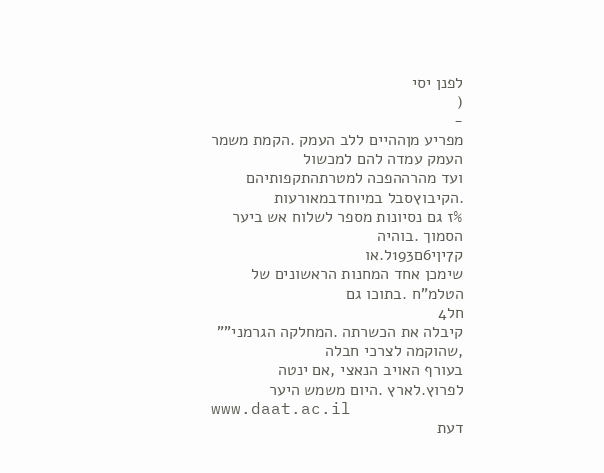לפנן יסי
(
-
מפריע מןההיים ללב העמק .הקמת משמר העמק עמדה להם למכשול
ועד מהרההפכה למטרתהתקפותיהם .הקיבוץסבל במיוחדבמאורעות
%ז גם נסיונות מספר לשלוח אש ביער הסמוך .בוהיה
ק7יןי6ם193ל.או
שימכן אחד המחנות הראשונים של הטלמ"ח .בתוכו גם
חל4
קיבלה את הכשרתה .המחלקה הגרמני"" ,שהוקמה לצרכי חבלה
בעורף האויב הנאצי ,אם ינטה לפרוץ.לארץ .היום משמש היער
www.daat.ac.il
דעת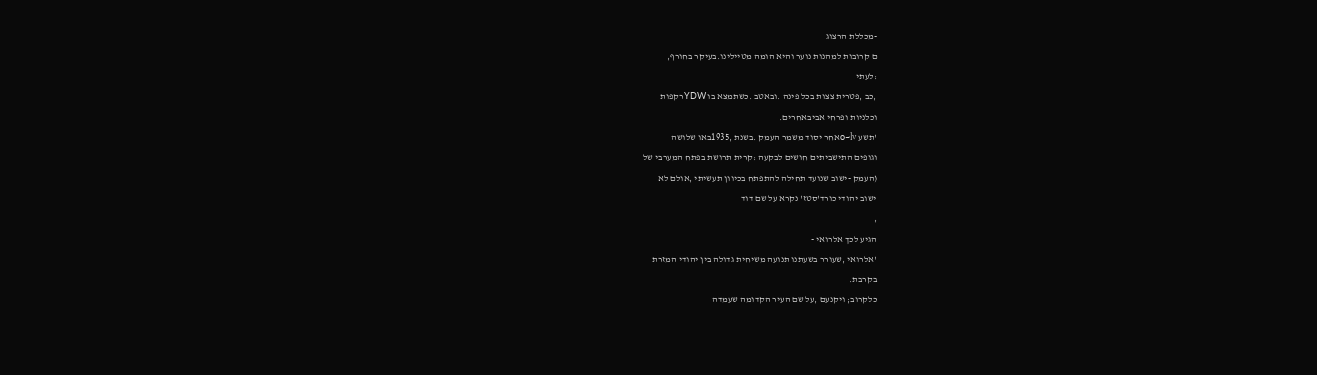-מכללת הרצוג
ם קרובות למהנות נוער והיא הומה מטיילינו.בעיקר בחורף,
:לעתי
,כב ,פטרית צצות בכל פינה .ובאטב .כשתמצא בו YDWרקפות
וכלניות ופרחי אביבאחרים.
'תשע o~lvאחר יסוד משמר העמק .בשנת ,1935באו שלושה
וגופים התישביתים חושים לבקעה :קרית תרושת בפתח המערבי של
(העמק -ישוב שנועד תחילה להתפתח בכיוון תעשיתי ,אולם לא
ישוב יהודי כורד'סטז' נקרא על שם דוד
,
הגיע לכך אלרואי -
'אלרואי ,שעורר בשעתנו תנועה משיחית גדולה בין יהודי המזרת
בקרבת.
כלקרוב; ויקנעם ,על שם העיר הקדומה שעמדה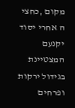מקום ,כחצי
ה אחרי יסוד יקנעם המצטיינת בגידול ירקות ופרחים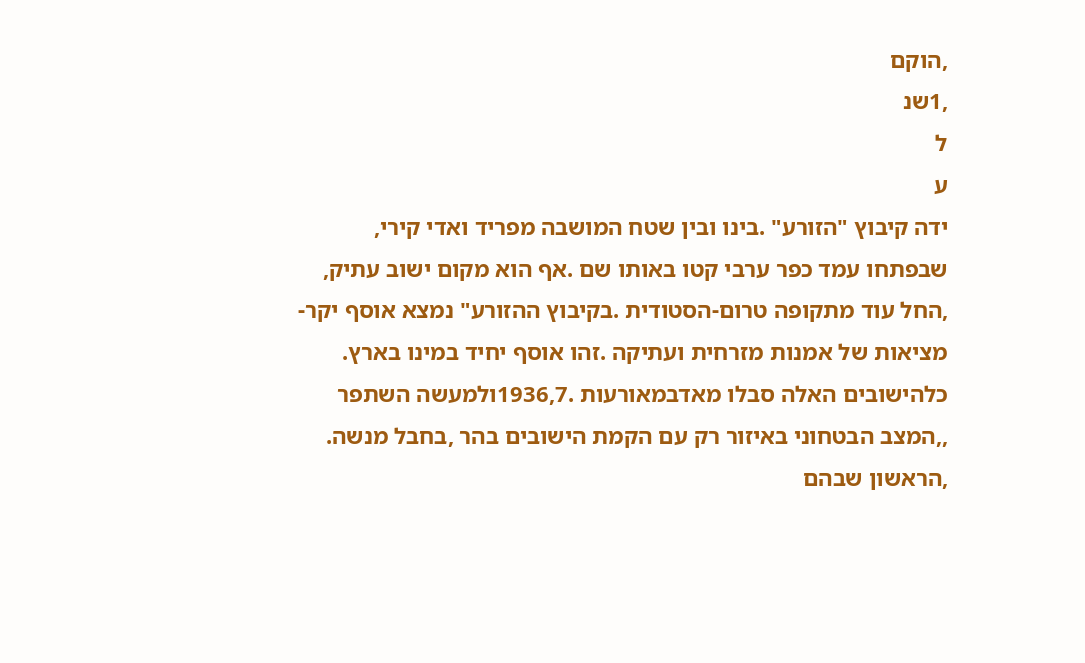,הוקם
,1שנ
ל
ע
ידה קיבוץ "הזורע" .בינו ובין שטח המושבה מפריד ואדי קירי,
שבפתחו עמד כפר ערבי קטו באותו שם .אף הוא מקום ישוב עתיק,
,החל עוד מתקופה טרום-הסטודית .בקיבוץ ההזורע" נמצא אוסף יקר-
מציאות של אמנות מזרחית ועתיקה .זהו אוסף יחיד במינו בארץ.
כלהישובים האלה סבלו מאדבמאורעות .1936,7ולמעשה השתפר
,,המצב הבטחוני באיזור רק עם הקמת הישובים בהר ,בחבל מנשה.
,הראשון שבהם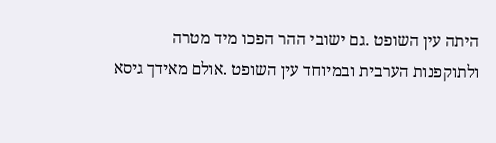היתה עין השופט .גם ישובי ההר הפכו מיד מטרה
ולתוקפנות הערבית ובמיוחד עין השופט .אולם מאידך גיסא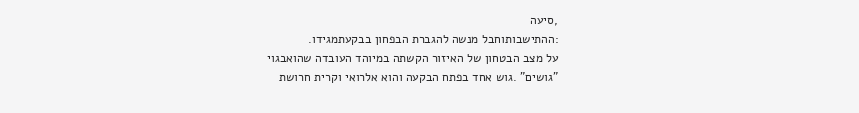,סיעה
:ההתישבותוחבל מנשה להגברת הבפחון בבקעתמגידו.
על מצב הבטחון של האיזור הקשתה במיוהד העובדה שהואבגוי
"גושים" .גוש אחד בפתח הבקעה והוא אלרואי וקרית חרושת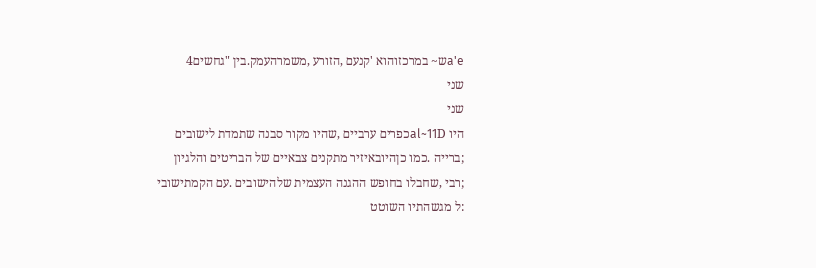a'eש~ במרכזוהוא 'קנעם ,הזורע ,משמרהעמק.בין "גחשים4
שני
שני
היו al~11Dכפרים ערביים ,שהיו מקור סבנה שתמדת לישובים
;ברייה .כמו כןהיובאיזיר מתקנים צבאיים של הבריטים והלגיון
;רבי ,שחבלו בחופש ההגנה העצמית שלהישובים .עם הקמתישובי
:ל מגשהתיו השוטט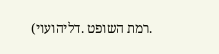.רמת השופט .דליהועוי)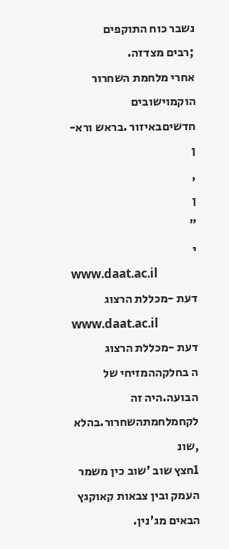נשבר כוח התוקפים
;רבים מצדזה.
אחרי מלחמת השחרור הוקמוישובים חדשיםבאיזור .בראש ורא-
ן
,
ן
"
י
www.daat.ac.il
דעת -מכללת הרצוג
www.daat.ac.il
דעת -מכללת הרצוג
ה בחלקההמזיחי של הבועה.היה זה לקחמלחמתהשחרור.בהלא
,שונ
1חצץ שוב 'שוב כין משמר העמק ובין צבאות קאוקגץ הבאים מג'נין.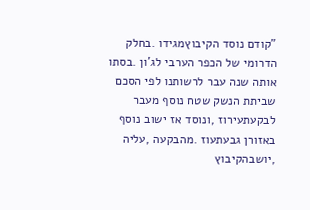"קודם נוסד הקיבוץמגידו .בחלק הדרומי של הכפר הערבי לג'ון .בסתו
אותה שנה עבר לרשותנו לפי הסכם שביתת הנשק שטח נוסף מעבר
לבקעתעירוז ,ונוסד אז ישוב נוסף באזורן גבעתעוז .מהבקעה ,עליה
,יושבהקיבוץ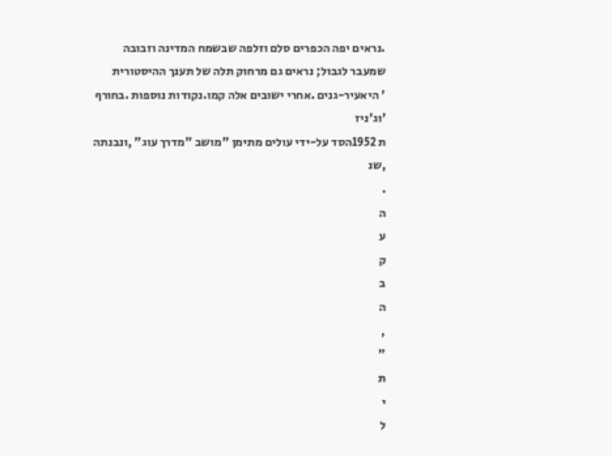.נראים יפה הכפרים סלם וזלפה שבשמח המדינה וזבובה
שמעבר לגבול; נראים גם מרחוק תלה של תענך ההיסטורית
' היאעיר-גנים .אחרי ישובים אלה קמו.נקודות נוספות .בחורף
'וג'ניז
ת 1952הסד על-ידי עולים מתימן "מושב "מדרך עוג" ,ונבנתה
,שנ
.
ה
ע
ק
ב
ה
,
"
ת
י
ל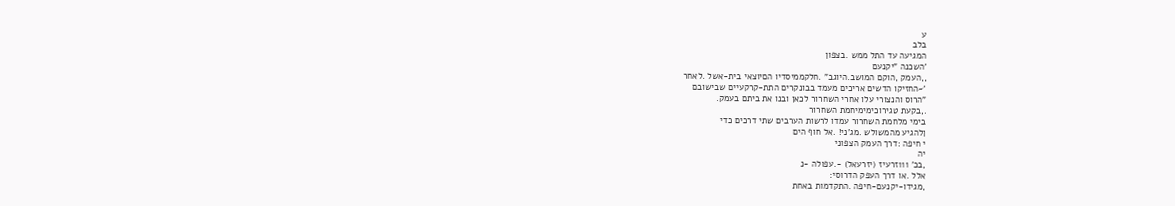ע
בלב
המגיעה עד התל ממש .בצפון
'השכנה "יקנעם
,,העמק ,הוקם המושב.היוגב" .חלקממיסדיו הםיוצאי בית-אשל .לאחר
'~החזיקו הדשים אריכים מעמד בבונקרים התת-קרקעיים שבישובם
"הרוס והנצורי עלו אחרי השחרור לכאן ובנו את ביתם בעמק.
.,בקעת טגירוכימימיחמת השחרור
בימי מלחמת השחרור עמדו לרשות הערבים שתי דרכים כדי
ןלהגיע מהמשולש .מג'ני! .אל חוף הים
י חיפה :דרך העמק הצפוני
יה
,בכ' 111זרעיז (יזרעאל) -.עפולה -נ
אלל .או דרך העפק הדרוסי:
,מגידו-יקנעם-חיפה .התקדמות באחת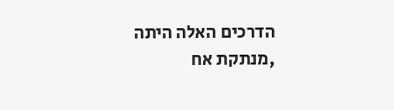הדרכים האלה היתה
,מנתקת אח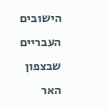הישובים העבריים שבצפון האר